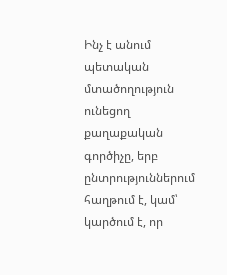Ինչ է անում պետական մտածողություն ունեցող քաղաքական գործիչը, երբ ընտրություններում հաղթում է, կամ՝ կարծում է, որ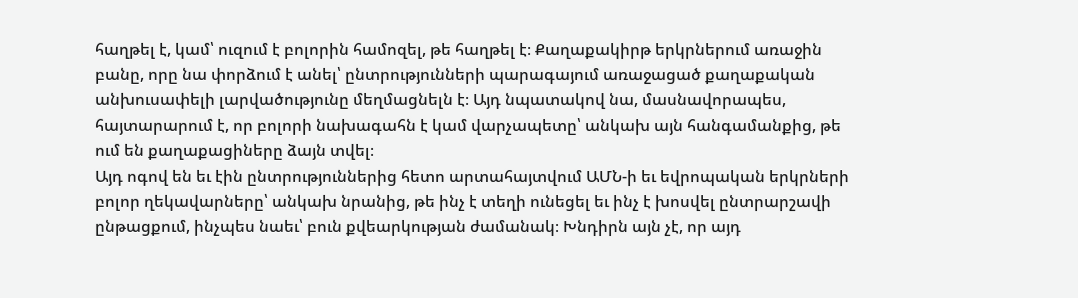հաղթել է, կամ՝ ուզում է բոլորին համոզել, թե հաղթել է։ Քաղաքակիրթ երկրներում առաջին բանը, որը նա փորձում է անել՝ ընտրությունների պարագայում առաջացած քաղաքական անխուսափելի լարվածությունը մեղմացնելն է։ Այդ նպատակով նա, մասնավորապես, հայտարարում է, որ բոլորի նախագահն է կամ վարչապետը՝ անկախ այն հանգամանքից, թե ում են քաղաքացիները ձայն տվել։
Այդ ոգով են եւ էին ընտրություններից հետո արտահայտվում ԱՄՆ-ի եւ եվրոպական երկրների բոլոր ղեկավարները՝ անկախ նրանից, թե ինչ է տեղի ունեցել եւ ինչ է խոսվել ընտրարշավի ընթացքում, ինչպես նաեւ՝ բուն քվեարկության ժամանակ։ Խնդիրն այն չէ, որ այդ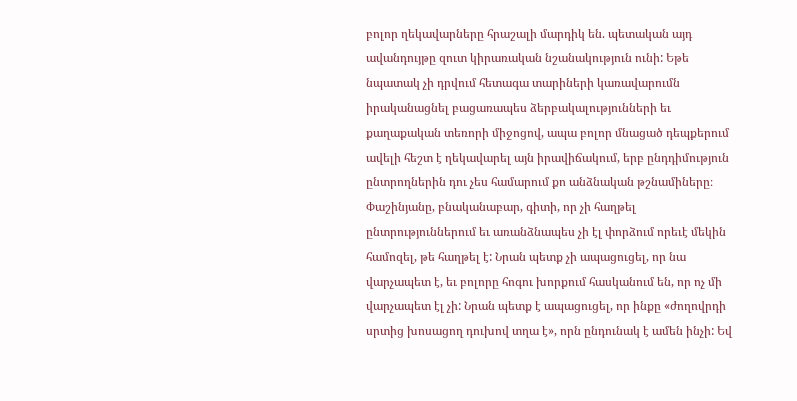բոլոր ղեկավարները հրաշալի մարդիկ են. պետական այդ ավանդույթը զուտ կիրառական նշանակություն ունի: Եթե նպատակ չի դրվում հետագա տարիների կառավարումն իրականացնել բացառապես ձերբակալությունների եւ քաղաքական տեռորի միջոցով, ապա բոլոր մնացած դեպքերում ավելի հեշտ է ղեկավարել այն իրավիճակում, երբ ընդդիմություն ընտրողներին դու չես համարում քո անձնական թշնամիները։
Փաշինյանը, բնականաբար, գիտի, որ չի հաղթել ընտրություններում եւ առանձնապես չի էլ փորձում որեւէ մեկին համոզել, թե հաղթել է: Նրան պետք չի ապացուցել, որ նա վարչապետ է, եւ բոլորը հոգու խորքում հասկանում են, որ ոչ մի վարչապետ էլ չի: Նրան պետք է ապացուցել, որ ինքը «ժողովրդի սրտից խոսացող դուխով տղա է», որն ընդունակ է ամեն ինչի: Եվ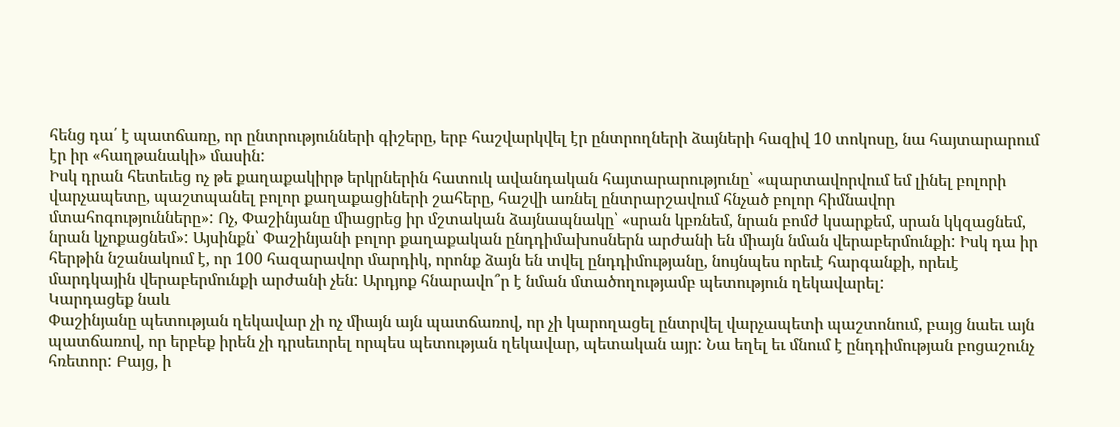հենց դա՛ է պատճառը, որ ընտրությունների գիշերը, երբ հաշվարկվել էր ընտրողների ձայների հազիվ 10 տոկոսը, նա հայտարարում էր իր «հաղթանակի» մասին:
Իսկ դրան հետեւեց ոչ թե քաղաքակիրթ երկրներին հատուկ ավանդական հայտարարությունը՝ «պարտավորվում եմ լինել բոլորի վարչապետը, պաշտպանել բոլոր քաղաքացիների շահերը, հաշվի առնել ընտրարշավում հնչած բոլոր հիմնավոր մտահոգությունները»: Ոչ, Փաշինյանը միացրեց իր մշտական ձայնապնակը՝ «սրան կբռնեմ, նրան բոմժ կսարքեմ, սրան կկզացնեմ, նրան կչոքացնեմ»: Այսինքն՝ Փաշինյանի բոլոր քաղաքական ընդդիմախոսներն արժանի են միայն նման վերաբերմունքի: Իսկ դա իր հերթին նշանակում է, որ 100 հազարավոր մարդիկ, որոնք ձայն են տվել ընդդիմությանը, նույնպես որեւէ հարգանքի, որեւէ մարդկային վերաբերմունքի արժանի չեն: Արդյոք հնարավո՞ր է նման մտածողությամբ պետություն ղեկավարել:
Կարդացեք նաև
Փաշինյանը պետության ղեկավար չի ոչ միայն այն պատճառով, որ չի կարողացել ընտրվել վարչապետի պաշտոնում, բայց նաեւ այն պատճառով, որ երբեք իրեն չի դրսեւորել որպես պետության ղեկավար, պետական այր: Նա եղել եւ մնում է ընդդիմության բոցաշունչ հռետոր: Բայց, ի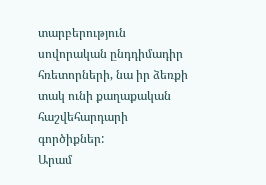տարբերություն սովորական ընդդիմադիր հռետորների, նա իր ձեռքի տակ ունի քաղաքական հաշվեհարդարի գործիքներ:
Արամ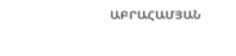ԱԲՐԱՀԱՄՅԱՆ